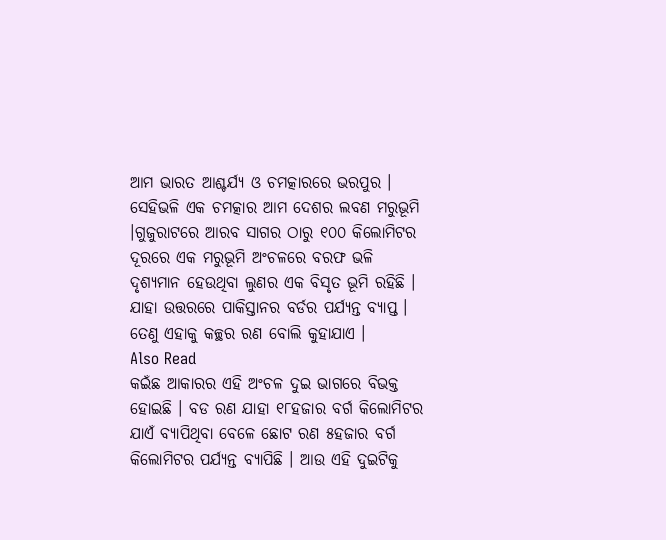ଆମ ଭାରତ ଆଶ୍ଚର୍ଯ୍ୟ ଓ ଚମତ୍କାରରେ ଭରପୁର । ସେହିଭଳି ଏକ ଚମତ୍କାର ଆମ ଦେଶର ଲବଣ ମରୁଭୂମି ।ଗୁଜୁରାଟରେ ଆରବ ସାଗର ଠାରୁ ୧୦୦ କିଲୋମିଟର ଦୂରରେ ଏକ ମରୁଭୂମି ଅଂଚଳରେ ବରଫ ଭଳି ଦୃଶ୍ୟମାନ ହେଉଥିବା ଲୁଣର ଏକ ବିସୃତ ଭୂମି ରହିଛି । ଯାହା ଉତ୍ତରରେ ପାକିସ୍ତାନର ବର୍ଡର ପର୍ଯ୍ୟନ୍ତ ବ୍ୟାପ୍ତ । ତେଣୁ ଏହାକୁ କଚ୍ଛର ରଣ ବୋଲି କୁହାଯାଏ ।
Also Read
କଇଁଛ ଆକାରର ଏହି ଅଂଚଳ ଦୁଇ ଭାଗରେ ବିଭକ୍ତ ହୋଇଛି । ବଡ ରଣ ଯାହା ୧୮ହଜାର ବର୍ଗ କିଲୋମିଟର ଯାଏଁ ବ୍ୟାପିଥିବା ବେଳେ ଛୋଟ ରଣ ୫ହଜାର ବର୍ଗ କିଲୋମିଟର ପର୍ଯ୍ୟନ୍ତ ବ୍ୟାପିଛି । ଆଉ ଏହି ଦୁଇଟିକୁ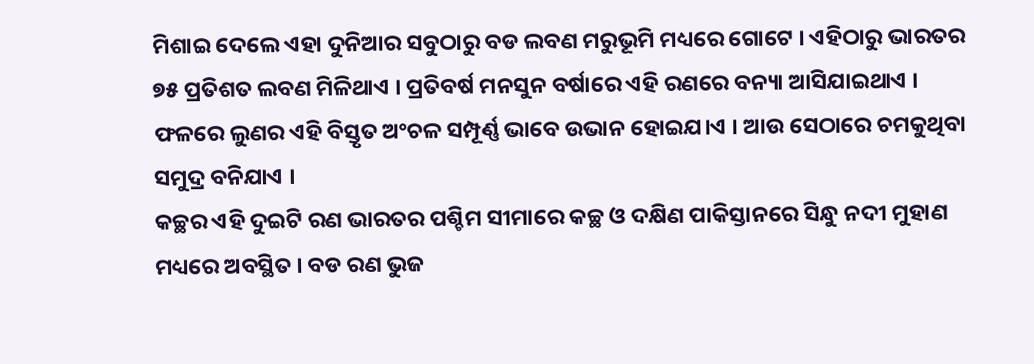ମିଶାଇ ଦେଲେ ଏହା ଦୁନିଆର ସବୁଠାରୁ ବଡ ଲବଣ ମରୁଭୂମି ମଧ୍ୟରେ ଗୋଟେ । ଏହିଠାରୁ ଭାରତର ୭୫ ପ୍ରତିଶତ ଲବଣ ମିଳିଥାଏ । ପ୍ରତିବର୍ଷ ମନସୁନ ବର୍ଷାରେ ଏହି ରଣରେ ବନ୍ୟା ଆସିଯାଇଥାଏ । ଫଳରେ ଲୁଣର ଏହି ବିସ୍ତୃତ ଅଂଚଳ ସମ୍ପୂର୍ଣ୍ଣ ଭାବେ ଉଭାନ ହୋଇଯ।ଏ । ଆଉ ସେଠାରେ ଚମକୁଥିବା ସମୁଦ୍ର ବନିଯାଏ ।
କଚ୍ଛର ଏହି ଦୁଇଟି ରଣ ଭାରତର ପଶ୍ଚିମ ସୀମାରେ କଚ୍ଛ ଓ ଦକ୍ଷିଣ ପାକିସ୍ତାନରେ ସିନ୍ଧୁ ନଦୀ ମୁହାଣ ମଧ୍ୟରେ ଅବସ୍ଥିତ । ବଡ ରଣ ଭୁଜ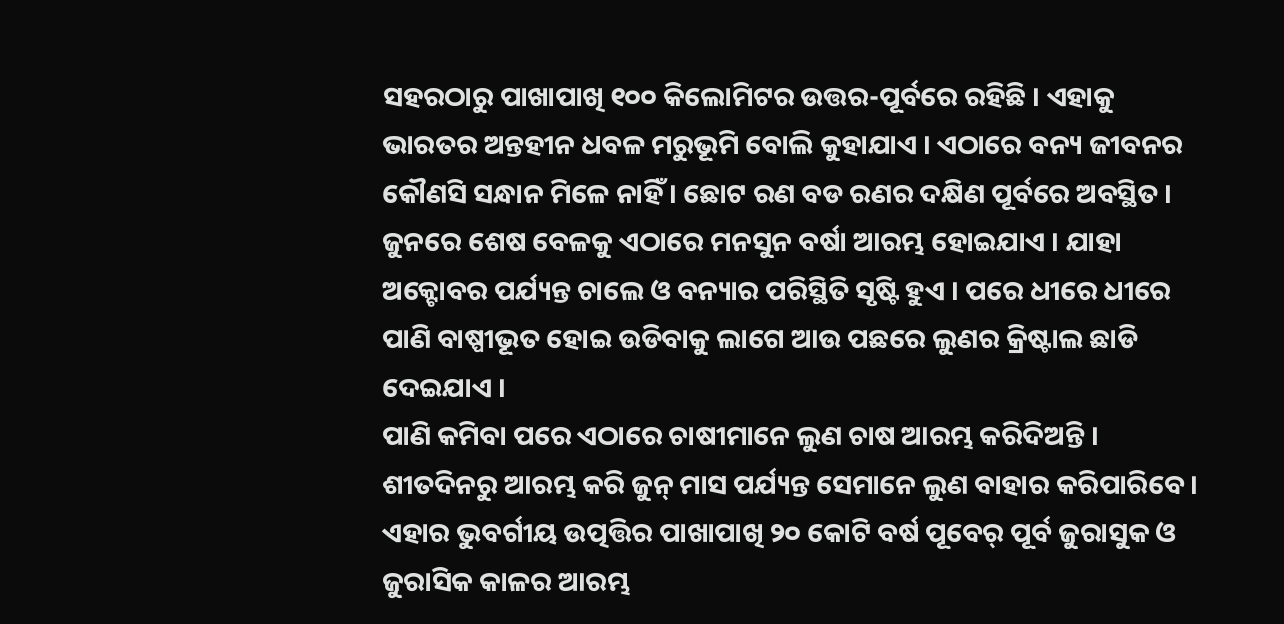ସହରଠାରୁ ପାଖାପାଖି ୧୦୦ କିଲୋମିଟର ଉତ୍ତର-ପୂର୍ବରେ ରହିଛି । ଏହାକୁ ଭାରତର ଅନ୍ତହୀନ ଧବଳ ମରୁଭୂମି ବୋଲି କୁହାଯାଏ । ଏଠାରେ ବନ୍ୟ ଜୀବନର କୌଣସି ସନ୍ଧାନ ମିଳେ ନାହିଁ । ଛୋଟ ରଣ ବଡ ରଣର ଦକ୍ଷିଣ ପୂର୍ବରେ ଅବସ୍ଥିତ । ଜୁନରେ ଶେଷ ବେଳକୁ ଏଠାରେ ମନସୁନ ବର୍ଷା ଆରମ୍ଭ ହୋଇଯାଏ । ଯାହା ଅକ୍ଟୋବର ପର୍ଯ୍ୟନ୍ତ ଚାଲେ ଓ ବନ୍ୟାର ପରିସ୍ଥିତି ସୃଷ୍ଟି ହୁଏ । ପରେ ଧୀରେ ଧୀରେ ପାଣି ବାଷ୍ପୀଭୂତ ହୋଇ ଉଡିବାକୁ ଲାଗେ ଆଉ ପଛରେ ଲୁଣର କ୍ରିଷ୍ଟାଲ ଛାଡି ଦେଇଯାଏ ।
ପାଣି କମିବା ପରେ ଏଠାରେ ଚାଷୀମାନେ ଲୁଣ ଚାଷ ଆରମ୍ଭ କରିଦିଅନ୍ତି । ଶୀତଦିନରୁ ଆରମ୍ଭ କରି ଜୁନ୍ ମାସ ପର୍ଯ୍ୟନ୍ତ ସେମାନେ ଲୁଣ ବାହାର କରିପାରିବେ । ଏହାର ଭୁବର୍ଗୀୟ ଉତ୍ପତ୍ତିର ପାଖାପାଖି ୨୦ କୋଟି ବର୍ଷ ପୂବେର୍ ପୂର୍ବ ଜୁରାସୁକ ଓ ଜୁରାସିକ କାଳର ଆରମ୍ଭ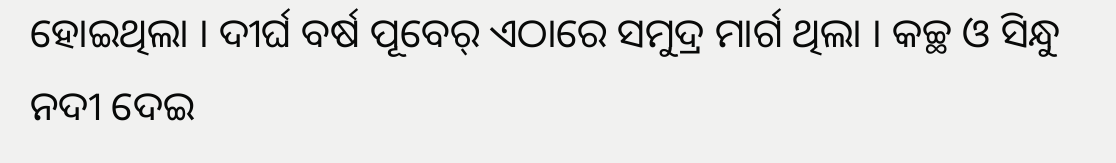ହୋଇଥିଲା । ଦୀର୍ଘ ବର୍ଷ ପୂବେର୍ ଏଠାରେ ସମୁଦ୍ର ମାର୍ଗ ଥିଲା । କଚ୍ଛ ଓ ସିନ୍ଧୁ ନଦୀ ଦେଇ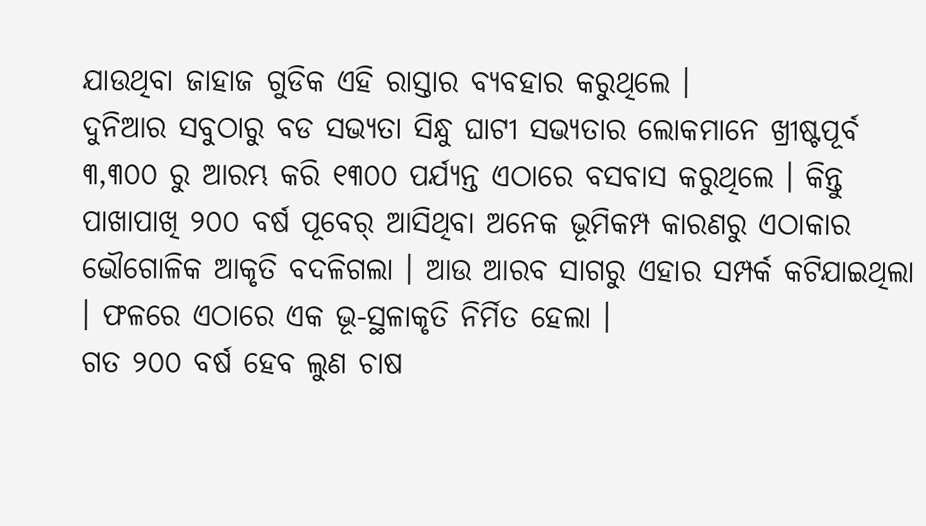ଯାଉଥିବା ଜାହାଜ ଗୁଡିକ ଏହି ରାସ୍ତାର ବ୍ୟବହାର କରୁଥିଲେ ।
ଦୁନିଆର ସବୁଠାରୁ ବଡ ସଭ୍ୟତା ସିନ୍ଧୁ ଘାଟୀ ସଭ୍ୟତାର ଲୋକମାନେ ଖ୍ରୀଷ୍ଟପୂର୍ବ ୩,୩୦୦ ରୁ ଆରମ୍ଭ କରି ୧୩୦୦ ପର୍ଯ୍ୟନ୍ତ ଏଠାରେ ବସବାସ କରୁଥିଲେ । କିନ୍ତୁ ପାଖାପାଖି ୨୦୦ ବର୍ଷ ପୂବେର୍ ଆସିଥିବା ଅନେକ ଭୂମିକମ୍ପ କାରଣରୁ ଏଠାକାର ଭୌଗୋଳିକ ଆକୃତି ବଦଳିଗଲା । ଆଉ ଆରବ ସାଗରୁ ଏହାର ସମ୍ପର୍କ କଟିଯାଇଥିଲା । ଫଳରେ ଏଠାରେ ଏକ ଭୂ-ସ୍ଥଳାକୃତି ନିର୍ମିତ ହେଲା ।
ଗତ ୨୦୦ ବର୍ଷ ହେବ ଲୁଣ ଚାଷ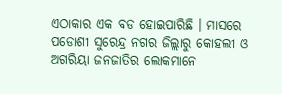ଏଠାକାର ଏକ ବଡ ହୋଇପାରିଛି । ମାସରେ ପଡୋଶୀ ସୁରେନ୍ଦ୍ର ନଗର ଜିଲ୍ଲାରୁ କୋହଲୀ ଓ ଅଗରିୟା ଜନଜାତିର ଲୋକମାନେ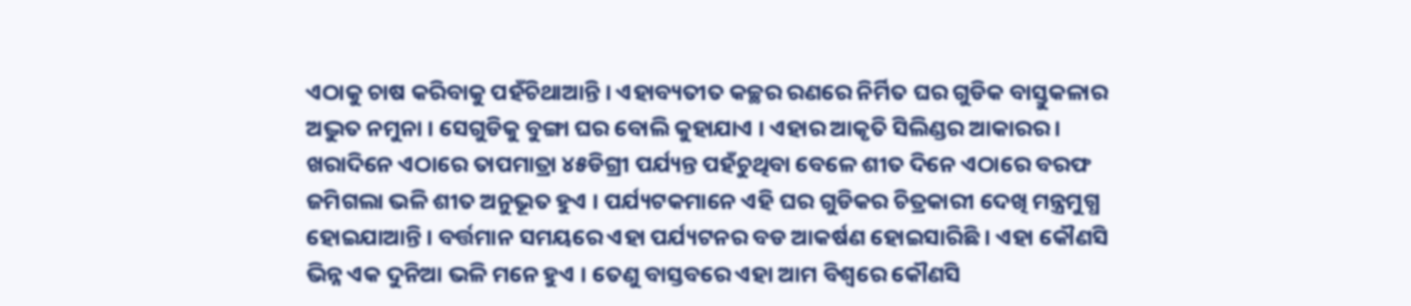ଏଠାକୁ ଚାଷ କରିବାକୁ ପହଁଚିଥାଆନ୍ତି । ଏହାବ୍ୟତୀତ କଚ୍ଛର ରଣରେ ନିର୍ମିତ ଘର ଗୁଡିକ ବାସ୍ତୁକଳାର ଅଦ୍ଭୁତ ନମୁନା । ସେଗୁଡିକୁ ବୁଙ୍ଗା ଘର ବୋଲି କୁହାଯାଏ । ଏହାର ଆକୃତି ସିଲିଣ୍ଡର ଆକାରର ।
ଖରାଦିନେ ଏଠାରେ ତାପମାତ୍ରା ୪୫ଡିଗ୍ରୀ ପର୍ଯ୍ୟନ୍ତ ପହଁଚୁଥିବା ବେଳେ ଶୀତ ଦିନେ ଏଠାରେ ବରଫ ଜମିଗଲା ଭଳି ଶୀତ ଅନୁଭୂତ ହୁଏ । ପର୍ଯ୍ୟଟକମାନେ ଏହି ଘର ଗୁଡିକର ଚିତ୍ରକାରୀ ଦେଖି ମନ୍ତ୍ରମୁଗ୍ଧ ହୋଇଯାଆନ୍ତି । ବର୍ତ୍ତମାନ ସମୟରେ ଏହା ପର୍ଯ୍ୟଟନର ବଡ ଆକର୍ଷଣ ହୋଇସାରିଛି । ଏହା କୌଣସି ଭିନ୍ନ ଏକ ଦୁନିଆ ଭଳି ମନେ ହୁଏ । ତେଣୁ ବାସ୍ତବରେ ଏହା ଆମ ବିଶ୍ୱରେ କୌଣସି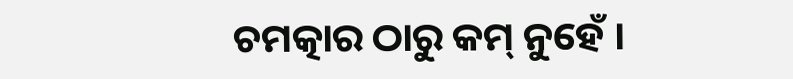ଚମତ୍କାର ଠାରୁ କମ୍ ନୁହେଁ ।